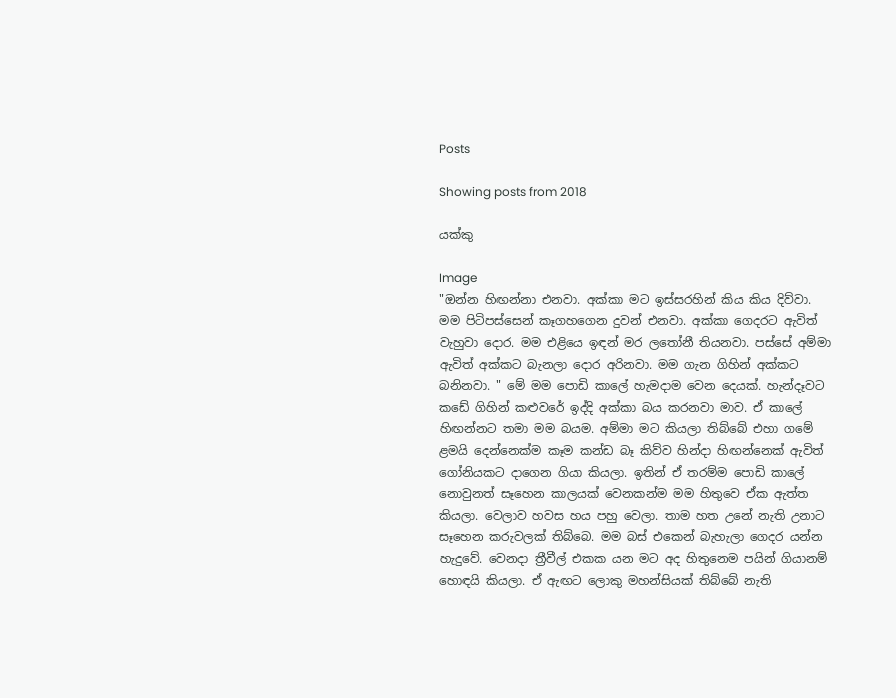Posts

Showing posts from 2018

යක්කු

Image
"ඔන්න හිඟන්නා එනවා. අක්කා මට ඉස්සරහින් කිය කිය දිව්වා. මම පිටිපස්සෙන් කෑගහගෙන දුවන් එනවා. අක්කා ගෙදරට ඇවිත් වැහුවා දොර. මම එළියෙ ඉඳන් මර ලතෝනී තියනවා. පස්සේ අම්මා ඇවිත් අක්කට බැනලා දොර අරිනවා. මම ගැන ගිහින් අක්කට බනිනවා. " මේ මම පොඩි කාලේ හැමදාම වෙන දෙයක්. හැන්දෑවට කඩේ ගිහින් කළුවරේ ඉද්දි අක්කා බය කරනවා මාව. ඒ කාලේ හිඟන්නට තමා මම බයම. අම්මා මට කියලා තිබ්බේ එහා ගමේ ළමයි දෙන්නෙක්ම කෑම කන්ඩ බෑ කිව්ව හින්දා හිඟන්නෙක් ඇවිත් ගෝනියකට දාගෙන ගියා කියලා. ඉතින් ඒ තරම්ම පොඩි කාලේ නොවුනත් සෑහෙන කාලයක් වෙනකන්ම මම හිතුවෙ ඒක ඇත්ත කියලා. වෙලාව හවස හය පහු වෙලා. තාම හත උනේ නැති උනාට සෑහෙන කරුවලක් තිබ්බෙ. මම බස් එකෙන් බැහැලා ගෙදර යන්න හැදුවේ. වෙනදා ත්‍රීවීල් එකක යන මට අද හිතුනෙම පයින් ගියානම් හොඳයි කියලා. ඒ ඇඟට ලොකු මහන්සියක් තිබ්බේ නැති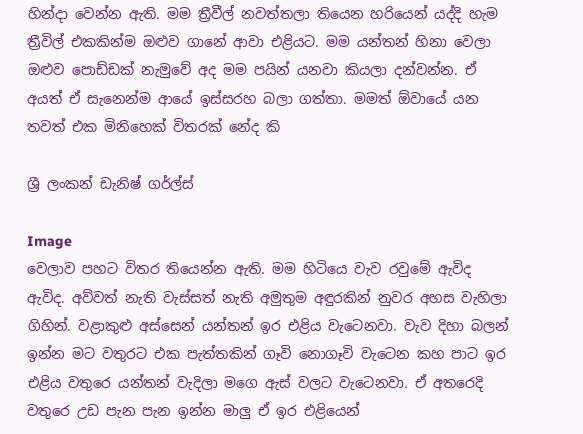හින්දා වෙන්න ඇති. මම ත්‍රීවීල් නවත්තලා තියෙන හරියෙන් යද්දි හැම ත්‍රීවිල් එකකින්ම ඔළුව ගානේ ආවා එළියට. මම යන්තන් හිනා වෙලා ඔළුව පොඩ්ඩක් නැමුවේ අද මම පයින් යනවා කියලා දන්වන්න. ඒ අයත් ඒ සැනෙන්ම ආයේ ඉස්සරහ බලා ගත්තා. මමත් ඕවායේ යන තවත් එක මිනිහෙක් විතරක් නේද කි

ශ්‍රී ලංකන් ඩැනිෂ් ගර්ල්ස්

Image
වෙලාව පහට විතර තියෙන්න ඇති. මම හිටියෙ වැව රවුමේ ඇවිද ඇවිද. අව්වත් නැති වැස්සත් නැති අමුතුම අඳුරකින් නුවර අහස වැහිලා ගිහින්. වළාකුළු අස්සෙන් යන්තන් ඉර එළිය වැටෙනවා. වැව දිහා බලන් ඉන්න මට වතුරට එක පැත්තකින් ගෑවි නොගෑවි වැටෙන කහ පාට ඉර එළිය වතුරෙ යන්තන් වැදිලා මගෙ ඇස් වලට වැටෙනවා. ඒ අතරෙදි වතුරෙ උඩ පැන පැන ඉන්න මාලු ඒ ඉර එළියෙන්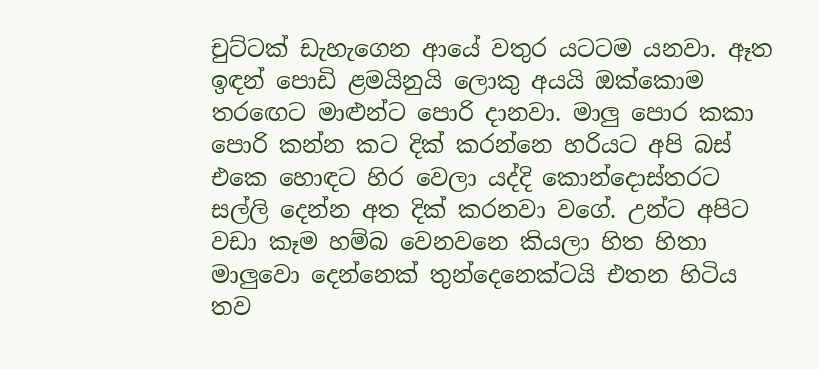චුට්ටක් ඩැහැගෙන ආයේ වතුර යටටම යනවා. ඈත ඉඳන් පොඩි ළමයිනුයි ලොකු අයයි ඔක්කොම තරඟෙට මාළුන්ට පොරි දානවා. මාලු පොර කකා පොරි කන්න කට දික් කරන්නෙ හරියට අපි බස් එකෙ හොඳට හිර වෙලා යද්දි කොන්දොස්තරට සල්ලි දෙන්න අත දික් කරනවා වගේ. උන්ට අපිට වඩා කෑම හම්බ වෙනවනෙ කියලා හිත හිතා මාලුවො දෙන්නෙක් තුන්දෙනෙක්ටයි එතන හිටිය තව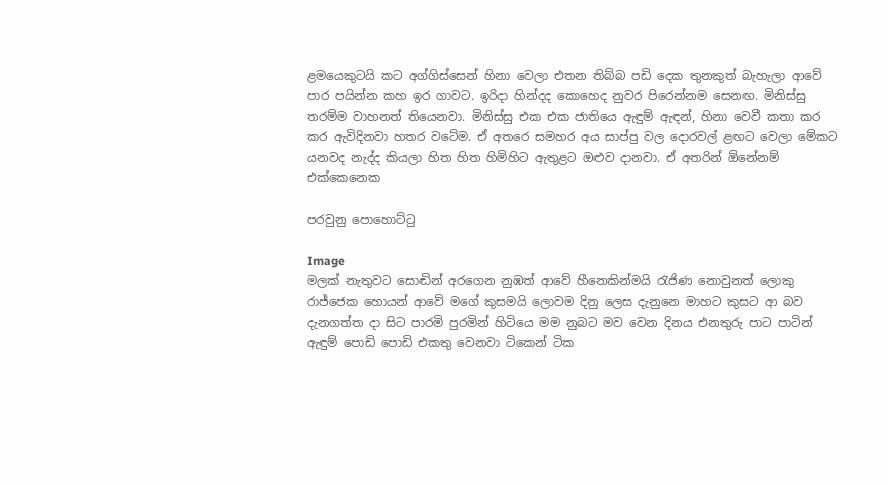ළමයෙකුටයි කට අග්ගිස්සෙන් හිනා වෙලා එතන තිබ්බ පඩි දෙක තුනකුත් බැහැලා ආවේ පාර පයින්න කහ ඉර ගාවට. ඉරිදා හින්දද කොහෙද නුවර පිරෙන්නම සෙනඟ. මිනිස්සු තරම්ම වාහනත් තියෙනවා. මිනිස්සු එක එක ජාතියෙ ඇඳුම් ඇඳන්, හිනා වෙවී කතා කර කර ඇවිදිනවා හතර වටේම. ඒ අතරෙ සමහර අය සාප්පු වල දොරවල් ළඟට වෙලා මේකට යනවද නැද්ද කියලා හිත හිත හිමිහිට ඇතුළට ඔළුව දානවා. ඒ අතරින් ඕනේනම් එක්කෙනෙක

පරවුනු පොහොට්ටු

Image
මලක් නැතුවට සොඬින් අරගෙන නුඹත් ආවේ හීනෙකින්මයි රැජිණ නොවුනත් ලොකු රාජ්ජෙක හොයන් ආවේ මගේ කුසමයි ලොවම දිනු ලෙස දැනුනෙ මාහට කුසට ආ බව දැනගත්ත දා සිට පාරමි පුරමින් හිටියෙ මම නුබට මව වෙන දිනය එනතුරු පාට පාටින් ඇඳුම් පොඩි පොඩි එකතු වෙනවා ටිකෙන් ටික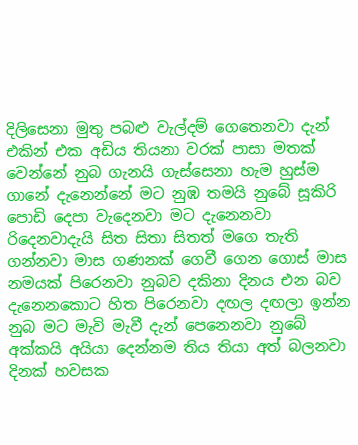දිලිසෙනා මුතු පබළු වැල්දම් ගෙතෙනවා දැන් එකින් එක අඩිය තියනා වරක් පාසා මතක් වෙන්නේ නුබ ගැනයි ගැස්සෙනා හැම හුස්ම ගානේ දැනෙන්නේ මට නුඹ තමයි නුබේ සූකිරි පොඩි දෙපා වැදෙනවා මට දැනෙනවා රිදෙනවාදැයි සිත සිතා සිතත් මගෙ තැති ගන්නවා මාස ගණනක් ගෙවී ගෙන ගොස් මාස නමයක් පිරෙනවා නුබව දකිනා දිනය එන බව දැනෙනකොට හිත පිරෙනවා දඟල දඟලා ඉන්න නුබ මට මැවි මැවී දැන් පෙනෙනවා නුබේ අක්කයි අයියා දෙන්නම තිය තියා අත් බලනවා දිනක් හවසක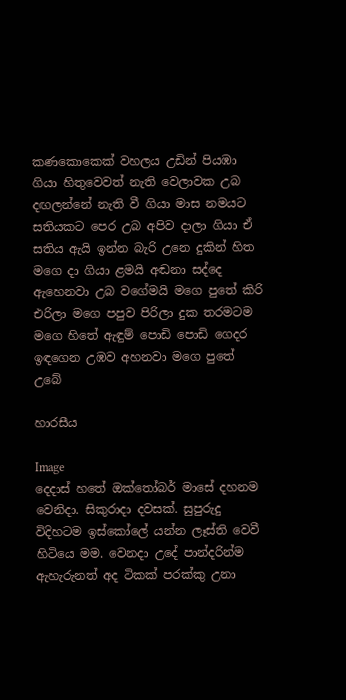කණකොකෙක් වහලය උඩින් පියඹා ගියා හිතුවෙවත් නැති වෙලාවක උබ දඟලන්නේ නැති වී ගියා මාස නමයට සතියකට පෙර උබ අපිව දාලා ගියා ඒ සතිය ඇයි ඉන්න බැරි උනෙ දුකින් හිත මගෙ දා ගියා ළමයි අඬනා සද්දෙ ඇහෙනවා උබ වගේමයි මගෙ පුතේ කිරි එරිලා මගෙ පපුව පිරිලා දුක තරමටම මගෙ හිතේ ඇඳුම් පොඩි පොඩි ගෙදර ඉඳගෙන උඹව අහනවා මගෙ පුතේ උබේ

හාරසීය

Image
දෙදාස් හතේ ඔක්තෝබර් මාසේ දහනම වෙනිදා. සිකුරාදා දවසක්. සුපුරුදු විදිහටම ඉස්කෝලේ යන්න ලෑස්ති වෙවී හිටියෙ මම. වෙනදා උදේ පාන්දරින්ම ඇහැරුනත් අද ටිකක් පරක්කු උනා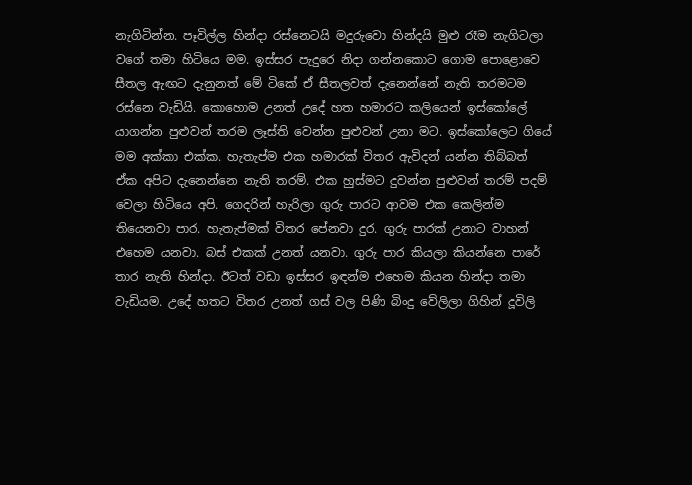නැගිටින්න. පෑවිල්ල හින්දා රස්නෙටයි මදුරුවො හින්දයි මුළු රෑම නැගිටලා වගේ තමා හිටියෙ මම. ඉස්සර පැදුරෙ නිදා ගන්නකොට ගොම පොළොවෙ සීතල ඇඟට දැනුනත් මේ ටිකේ ඒ සීතලවත් දැනෙන්නේ නැති තරමටම රස්නෙ වැඩියි. කොහොම උනත් උදේ හත හමාරට කලියෙන් ඉස්කෝලේ යාගන්න පුළුවන් තරම ලෑස්ති වෙන්න පුළුවන් උනා මට. ඉස්කෝලෙට ගියේ මම අක්කා එක්ක. හැතැප්ම එක හමාරක් විතර ඇවිදන් යන්න තිබ්බත් ඒක අපිට දැනෙන්නෙ නැති තරම්. එක හුස්මට දුවන්න පුළුවන් තරම් පදම් වෙලා හිටියෙ අපි. ගෙදරින් හැරිලා ගුරු පාරට ආවම එක කෙලින්ම තියෙනවා පාර. හැතැප්මක් විතර පේනවා දුර. ගුරු පාරක් උනාට වාහන් එහෙම යනවා. බස් එකක් උනත් යනවා. ගුරු පාර කියලා කියන්නෙ පාරේ තාර නැති හින්දා. ඊටත් වඩා ඉස්සර ඉඳන්ම එහෙම කියන හින්දා තමා වැඩියම. උදේ හතට විතර උනත් ගස් වල පිණි බිංදු වේලිලා ගිහින් දූවිලි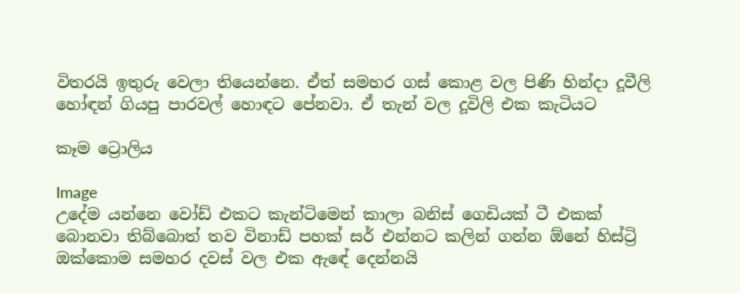විතරයි ඉතුරු වෙලා තියෙන්නෙ. ඒත් සමහර ගස් කොළ වල පිණි හින්දා දූවීලි හෝඳන් ගියපු පාරවල් හොඳට පේනවා. ඒ තැන් වල දූවිලි එක කැටියට

කෑම ට්‍රොලිය

Image
උදේම යන්නෙ වෝඩ් එකට කැන්ටිමෙන් කාලා බනිස් ගෙඩියක් ටී එකක් බොනවා තිබ්බොත් තව විනාඩ් පහක් සර් එන්නට කලින් ගන්න ඕනේ හිස්ට්‍රි ඔක්කොම සමහර දවස් වල එක ඇඳේ දෙන්නයි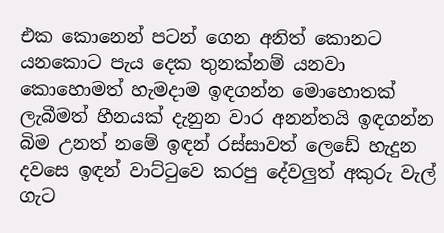එක කොනෙන් පටන් ගෙන අනිත් කොනට යනකොට පැය දෙක තුනක්නම් යනවා කොහොමත් හැමදාම ඉඳගන්න මොහොතක් ලැබීමත් හීනයක් දැනුන වාර අනන්තයි ඉඳගන්න බිම උනත් නමේ ඉඳන් රස්සාවත් ලෙඩේ හැදුන දවසෙ ඉඳන් වාට්ටුවෙ කරපු දේවලුත් අකුරු වැල් ගැට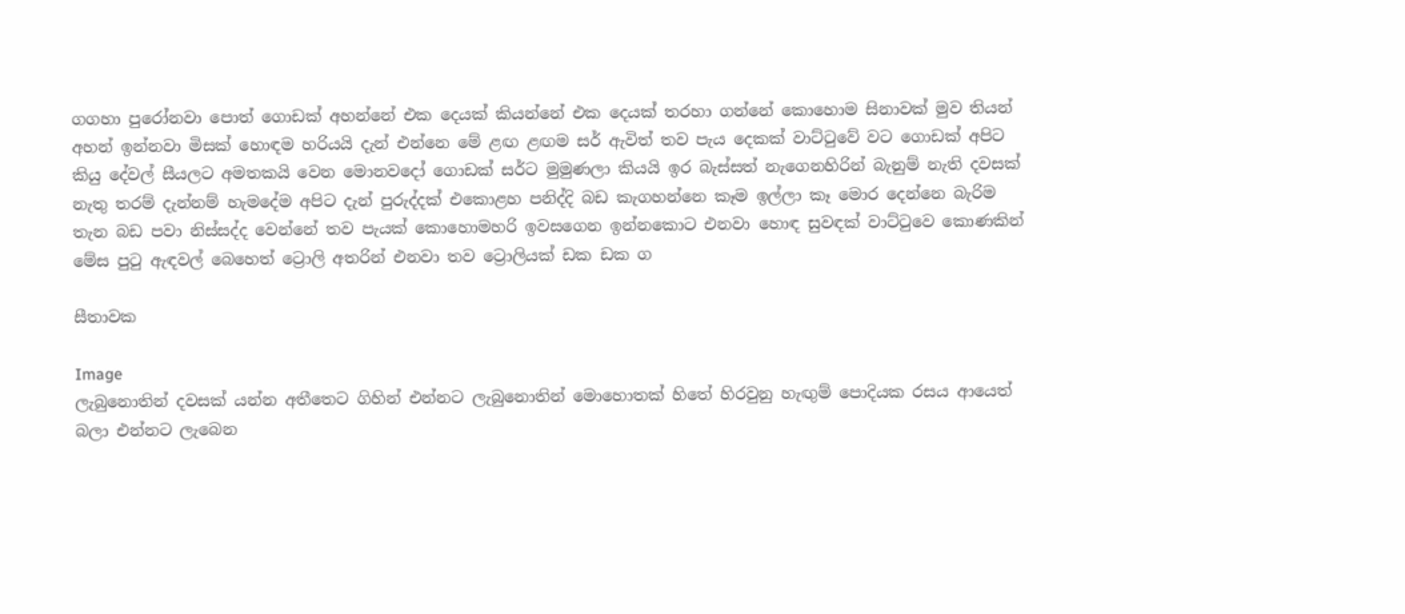ගගහා පුරෝනවා පොත් ගොඩක් අහන්නේ එක දෙයක් කියන්නේ එක දෙයක් තරහා ගන්නේ කොහොම සිනාවක් මුව තියන් අහන් ඉන්නවා මිසක් හොඳම හරියයි දැන් එන්නෙ මේ ළඟ ළඟම සර් ඇවිත් තව පැය දෙකක් වාට්ටුවේ වට ගොඩක් අපිට කියු දේවල් සීයලට අමතකයි වෙන මොනවදෝ ගොඩක් සර්ට මුමුණලා කියයි ඉර බැස්සත් නැගෙනහිරින් බැනුම් නැති දවසක් නැතු තරම් දැන්නම් හැමදේම අපිට දැන් පුරුද්දක් එකොළහ පනිද්දි බඩ කැගහන්නෙ කෑම ඉල්ලා කෑ මොර දෙන්නෙ බැරිම තැන බඩ පවා නිස්සද්ද වෙන්නේ තව පැයක් කොහොමහරි ඉවසගෙන ඉන්නකොට එනවා හොඳ සුවඳක් වාට්ටුවෙ කොණකින් මේස පුටු ඇඳවල් බෙහෙත් ට්‍රොලි අතරින් එනවා තව ට්‍රොලියක් ඩක ඩක ග

සීතාවක

Image
ලැබුනොතින් දවසක් යන්න අතීතෙට ගිහින් එන්නට ලැබුනොතින් මොහොතක් හිතේ හිරවුනු හැඟුම් පොදියක රසය ආයෙත් බලා එන්නට ලැබෙන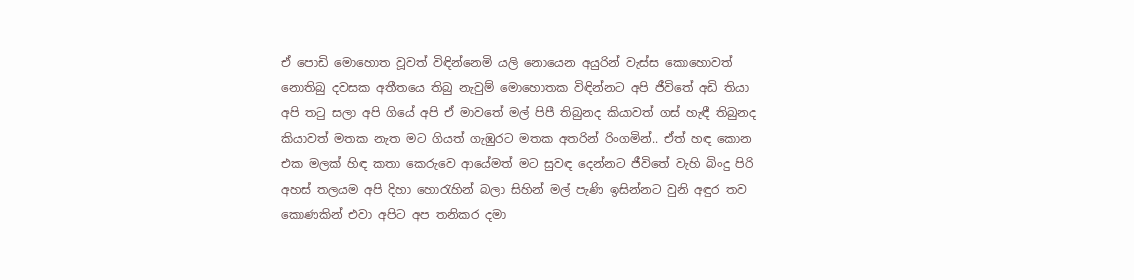ඒ පොඩි මොහොත වූවත් විඳින්නෙමි යලි නොයෙන අයුරින් වැස්ස කොහොවත් නොතිබු දවසක අතීතයෙ තිබු නැවුම් මොහොතක විඳින්නට අපි ජීවිතේ අඩි තියා අපි තටු සලා අපි ගියේ අපි ඒ මාවතේ මල් පිපී තිබුනද කියාවත් ගස් හැඳී තිබුනද කියාවත් මතක නැත මට ගියත් ගැඹුරට මතක අතරින් රිංගමින්.. ඒත් හඳ කොන එක මලක් හිඳ කතා කෙරුවෙ ආයේමත් මට සුවඳ දෙන්නට ජීවිතේ වැහි බිංදු පිරි අහස් තලයම අපි දිහා හොරැහින් බලා සිහින් මල් පැණි ඉසින්නට වුනි අඳුර තව කොණකින් එවා අපිට අප තනිකර දමා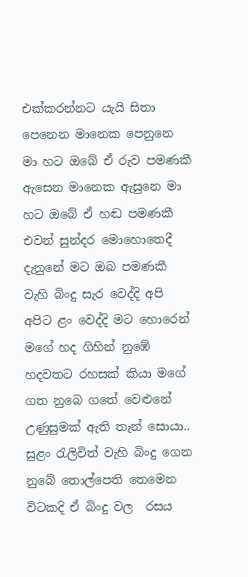එක්කරන්නට යැයි සිතා පෙනෙන මානෙක පෙනුනෙ මා හට ඔබේ ඒ රුව පමණකී ඇසෙන මානෙක ඇසුනෙ මා හට ඔබේ ඒ හඬ පමණකී එවන් සුන්දර මොහොතෙදී දැනුනේ මට ඔබ පමණකී වැහි බිංදු සැර වෙද්දි අපි අපිට ළං වෙද්දි මට හොරෙන් මගේ හද ගිහින් නුඹේ හදවතට රහසක් කියා මගේ ගත නුබෙ ගතේ වෙළුනේ උණුසුමක් ඇති තැන් සොයා.. සුළං රැලිවිත් වැහි බිංදු ගෙන නුබේ තොල්පෙති තෙමෙන විටකදි ඒ බිංදු වල  රසය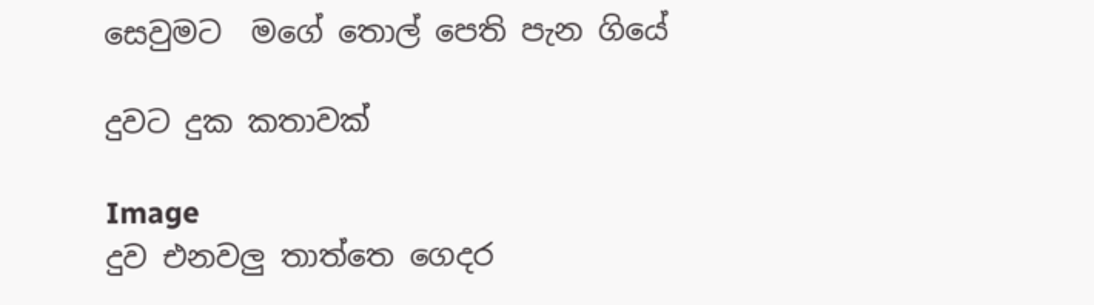සෙවුමට  මගේ තොල් පෙති පැන ගියේ

දුවට දුක කතාවක්

Image
දුව එනවලු තාත්තෙ ගෙදර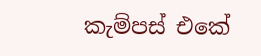කැම්පස් එකේ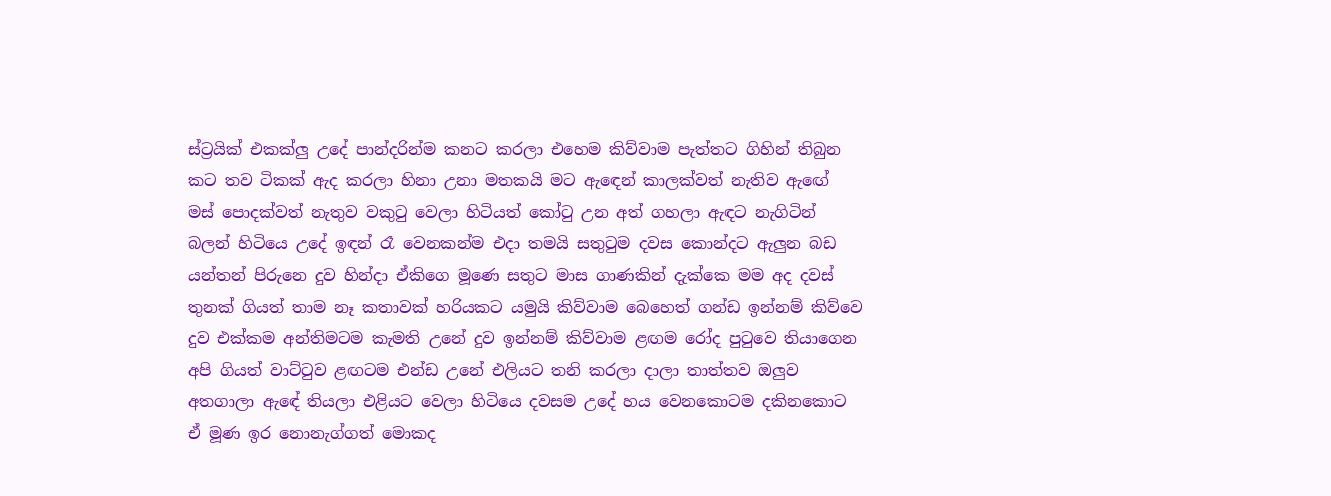ස්ට්‍රයික් එකක්ලු උදේ පාන්දරින්ම කනට කරලා එහෙම කිව්වාම පැත්තට ගිහින් තිබුන කට තව ටිකක් ඇද කරලා හිනා උනා මතකයි මට ඇඳෙන් කාලක්වත් නැතිව ඇඟේ මස් පොදක්වත් නැතුව වකුටු වෙලා හිටියත් කෝටු උන අත් ගහලා ඇඳට නැගිටින් බලන් හිටියෙ උදේ ඉඳන් රෑ වෙනකන්ම එදා තමයි සතුටුම දවස කොන්දට ඇලුන බඩ යන්තන් පිරුනෙ දුව හින්දා ඒකිගෙ මූණෙ සතුට මාස ගාණකින් දැක්කෙ මම අද දවස් තුනක් ගියත් තාම නෑ කතාවක් හරියකට යමුයි කිව්වාම බෙහෙත් ගන්ඩ ඉන්නම් කිව්වෙ දුව එක්කම අන්තිමටම කැමති උනේ දුව ඉන්නම් කිව්වාම ළඟම රෝද පුටුවෙ තියාගෙන අපි ගියත් වාට්ටුව ළඟටම එන්ඩ උනේ එලියට තනි කරලා දාලා තාත්තව ඔලුව අතගාලා ඇඳේ තියලා එළියට වෙලා හිටියෙ දවසම උදේ හය වෙනකොටම දකිනකොට ඒ මූණ ඉර නොනැග්ගත් මොකද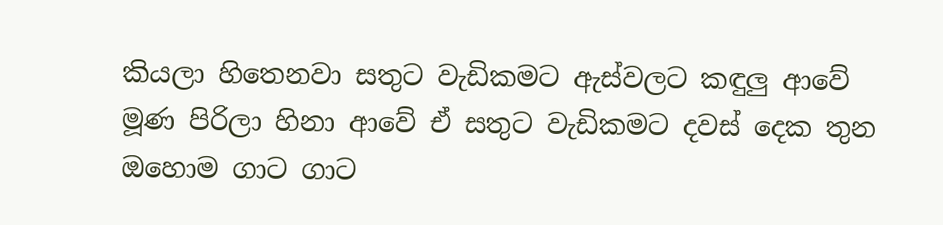කියලා හිතෙනවා සතුට වැඩිකමට ඇස්වලට කඳුලු ආවේ මූණ පිරිලා හිනා ආවේ ඒ සතුට වැඩිකමට දවස් දෙක තුන ඔහොම ගාට ගාට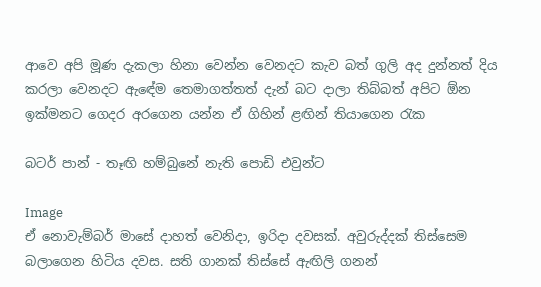ආවෙ අපි මූණ දැකලා හිනා වෙන්න වෙනදට කැව බත් ගුලි අද දුන්නත් දිය කරලා වෙනදට ඇඳේම තෙමාගත්තත් දැන් බට දාලා තිබ්බත් අපිට ඕන ඉක්මනට ගෙදර අරගෙන යන්න ඒ ගිහින් ළඟින් තියාගෙන රැක

බටර් පාන් - තෑඟි හම්බුනේ නැති පොඩි එවුන්ට

Image
ඒ නොවැම්බර් මාසේ දාහත් වෙනිදා, ඉරිදා දවසක්. අවුරුද්දක් තිස්සෙම බලාගෙන හිටිය දවස. සති ගානක් තිස්සේ ඇඟිලි ගනන්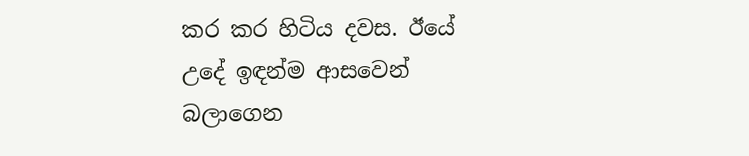කර කර හිටිය දවස. ඊයේ උදේ ඉඳන්ම ආසවෙන් බලාගෙන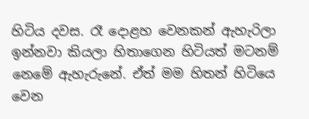හිටිය දවස. රෑ දොළහ වෙනකන් ඇහැරිලා ඉන්නවා කියලා හිතාගෙන හිටියත් මටනම් නෙමේ ඇහැරුනේ. ඒත් මම හිතන් හිටියෙ වෙන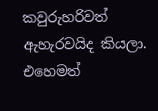කවුරුහරිවත් ඇහැරවයිද කියලා. එහෙමත්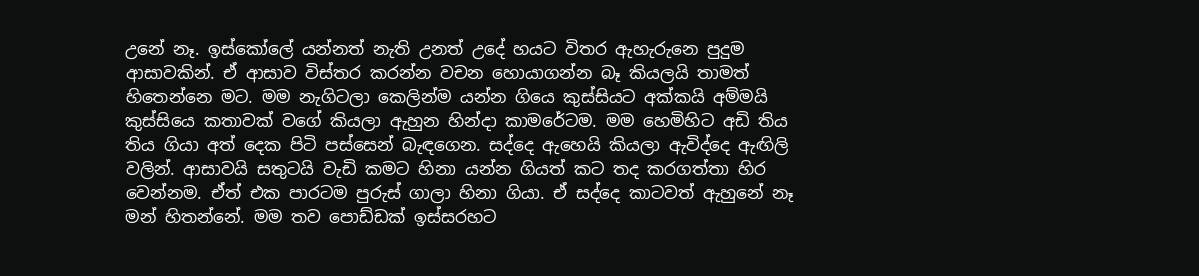උනේ නෑ. ඉස්කෝලේ යන්නත් නැති උනත් උදේ හයට විතර ඇහැරුනෙ පුදුම ආසාවකින්. ඒ ආසාව විස්තර කරන්න වචන හොයාගන්න බෑ කියලයි තාමත් හිතෙන්නෙ මට. මම නැගිටලා කෙලින්ම යන්න ගියෙ කුස්සියට අක්කයි අම්මයි කුස්සියෙ කතාවක් වගේ කියලා ඇහුන හින්දා කාමරේටම. මම හෙමිහිට අඩි තිය තිය ගියා අත් දෙක පිටි පස්සෙන් බැඳගෙන. සද්දෙ ඇහෙයි කියලා ඇවිද්දෙ ඇඟිලි වලින්. ආසාවයි සතුටයි වැඩි කමට හිනා යන්න ගියත් කට තද කරගත්තා හිර වෙන්නම. ඒත් එක පාරටම පුරුස් ගාලා හිනා ගියා. ඒ සද්දෙ කාටවත් ඇහුනේ නෑ මන් හිතන්නේ. මම තව පොඩ්ඩක් ඉස්සරහට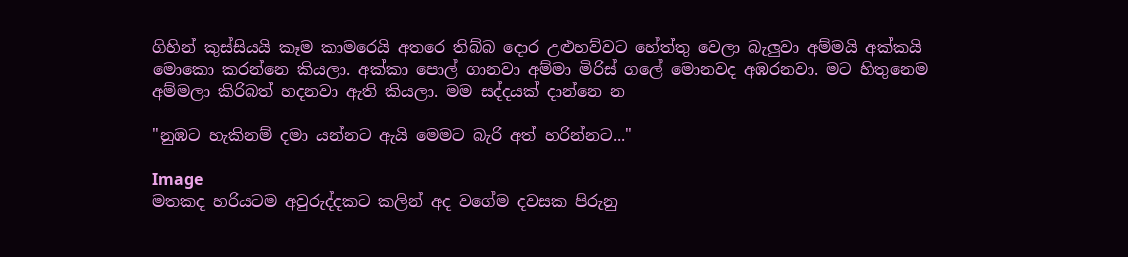ගිහින් කුස්සියයි කෑම කාමරෙයි අතරෙ තිබ්බ දොර උළුහව්වට හේත්තු වෙලා බැලුවා අම්මයි අක්කයි මොකො කරන්නෙ කියලා. අක්කා පොල් ගානවා අම්මා මිරිස් ගලේ මොනවද අඹරනවා. මට හිතුනෙම අම්මලා කිරිබත් හදනවා ඇති කියලා. මම සද්දයක් දාන්නෙ න

"නුඹට හැකිනම් දමා යන්නට ඇයි මෙමට බැරි අත් හරින්නට..."

Image
මතකද හරියටම අවුරුද්දකට කලින් අද වගේම දවසක පිරුනු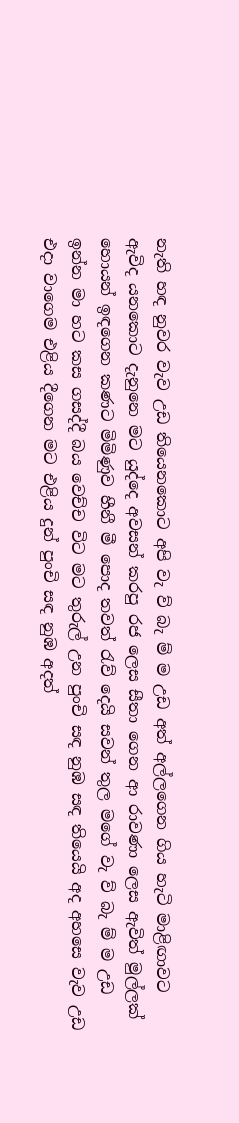නැති හඳ නුවර වැව උඩ තියෙනකොට අපි වැ ව් බැ ම් ම උඩ අත් අල්ලගෙන ගිය හැටි මාළිඟාවට ඇවිද යනකොට දැනුනෙ මට යුද්දෙ අවසන් කරපු රජ ලෙස සීතා ගෙන ආ රාවණා ලෙස ඇවිත් මුල්ලක් හොයන් ඉඳගෙන කණට මිමිණුව හීනී මී පොද තවත් රැව් දෙයි සවන් තුල මගේ වැ ව් බැ ම් ම උඩ ඉන්න මා හට කස ගසද්දී බය වෙච්ච විට මට තුරුල් උන පුංචි සඳ නුඹ සඳ තියෙයි අද අහසෙ වැව උඩ එදා වාගෙම එළිය දීගෙන මට එළිය දුන් පුංචි සඳ නුඹ අදත්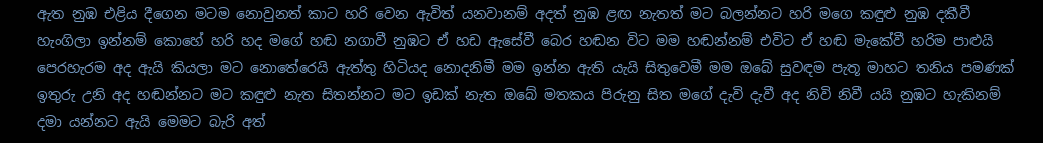ඇත නුඹ එළිය දීගෙන මටම නොවුනත් කාට හරි වෙන ඇවිත් යනවානම් අදත් නුඹ ළඟ නැතත් මට බලන්නට හරි මගෙ කඳුළු නුඹ දකීවී හැංගිලා ඉන්නම් කොහේ හරි හද මගේ හඬ නගාවී නුඹට ඒ හඩ ඇසේවී බෙර හඬන විට මම හඬන්නම් එවිට ඒ හඬ මැකේවී හරිම පාළුයි පෙරහැරම අද ඇයි කියලා මට නොතේරෙයි ඇත්තු හිටියද නොදනිමී මම ඉන්න ඇති යැයි සිතුවෙමී මම ඔබේ සුවඳම පැතූ මාහට තනිය පමණක් ඉතුරු උනි අද හඬන්නට මට කඳුළු නැත සිතන්නට මට ඉඩක් නැත ඔබේ මතකය පිරුනු සිත මගේ දැවි දැවී අද නිවි නිවී යයි නුඹට හැකිනම් දමා යන්නට ඇයි මෙමට බැරි අත්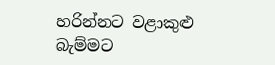හරින්නට වළාකුළු බැම්මට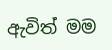ඇවිත් මම